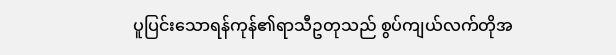ပူပြင်းသောရန်ကုန်၏ရာသီဥတုသည် စွပ်ကျယ်လက်တိုအ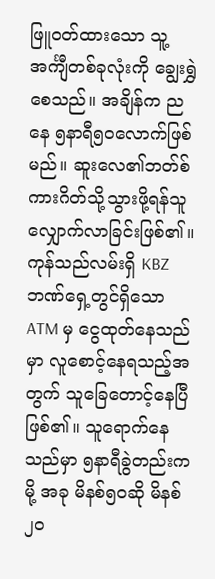ဖြူဝတ်ထားသော သူ့အင်္ကျီတစ်ခုလုံးကို ချွေးရွှဲစေသည်။ အချိန်က ညနေ ၅နာရီ၅၀လောက်ဖြစ်မည်။ ဆူးလေ၏ဘတ်စ်ကားဂိတ်သို့သွားဖို့ရန်သူလျှောက်လာခြင်းဖြစ်၏။ ကုန်သည်လမ်းရှိ KBZ ဘဏ်ရှေ့တွင်ရှိသော ATM မှ ငွေထုတ်နေသည်မှာ လူစောင့်နေရသည့်အတွက် သူခြေတောင့်နေပြီဖြစ်၏။ သူရောက်နေသည်မှာ ၅နာရီခွဲတည်းကမို့ အခု မိနစ်၅၀ဆို မိနစ်၂၀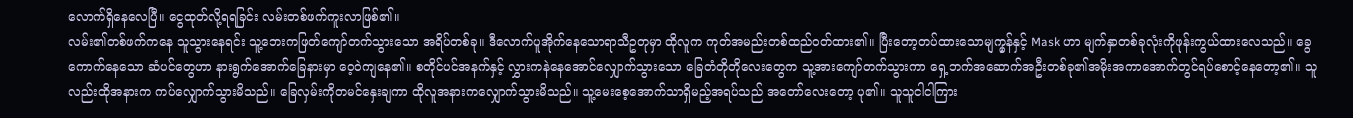လောက်ရှိနေလေပြီ။ ငွေထုတ်လို့ရရခြင်း လမ်းတစ်ဖက်ကူးလာဖြစ်၏။
လမ်း၏တစ်ဖက်ကနေ သူသွားနေရင်း သူ့ဘေးကဖြတ်ကျော်တက်သွားသော အရိပ်တစ်ခု။ ဒီလောက်ပူအိုက်နေသောရာသီဥတုမှာ ထိုလူက ကုတ်အမည်းတစ်ထည်ဝတ်ထား၏။ ပြီးတော့တပ်ထားသောမျက္မှန်နှင့် Mask ဟာ မျက်နှာတစ်ခုလုံးကိုဖုန်းကွယ်ထားလေသည်။ ခွေကောက်နေသော ဆံပင်တွေဟာ နားရွက်အောက်ခြေနားမှာ ဝေ့ဝဲကျနေ၏။ စတိုင်ပင်အနက်နှင့် လွှားကနဲနေအောင်လျှောက်သွားသော ခြေတံတိုတိုလေးတွေက သူ့အားကျော်တက်သွားကာ ရှေ့ဘက်အဆောက်အဦးတစ်ခု၏အမိုးအကာအောက်တွင်ရပ်စောင့်နေတော့၏။ သူလည်းထိုအနားက ကပ်လျှောက်သွားမိသည်။ ခြေလှမ်းကိုတမင်နှေးချကာ ထိုလူအနားကလျှောက်သွားမိသည်။ သူ့မေးစေ့အောက်သာရှိမည့်အရပ်သည် အတော်လေးတော့ ပု၏။ သူသူငါငါကြား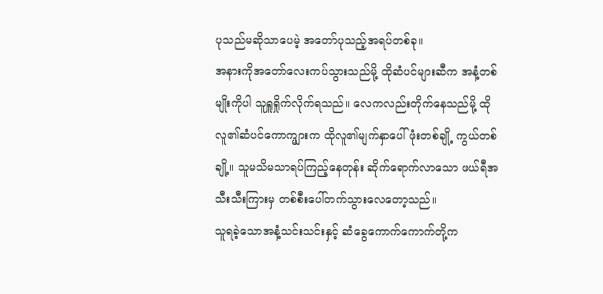ပုသည်မဆိုသာပေမဲ့ အတော်ပုသည့်အရပ်တစ်ခု။
အနားကိုအတော်လေးကပ်သွားသည်မို့ ထိုဆံပင်များဆီက အနံ့တစ်မျိုးကိုပါ သူရှူရှိုက်လိုက်ရသည်။ လေကလည်းတိုက်နေသည်မို့ ထိုလူ၏ဆံပင်ကောက္များက ထိုလူ၏မျက်နှာပေါ် ဖုံးတစ်ချို့ ကွယ်တစ်ချို့။ သူမသိမသာရပ်ကြည့်နေတုန်း ဆိုက်ရောက်လာသော ဖယ်ရီအသီးသီးကြားမှ တစ်စီးပေါ်တက်သွားလေတော့သည်။
သူရခဲ့သောအနံ့သင်းသင်းနှင့် ဆံခွေကောက်ကောက်တို့က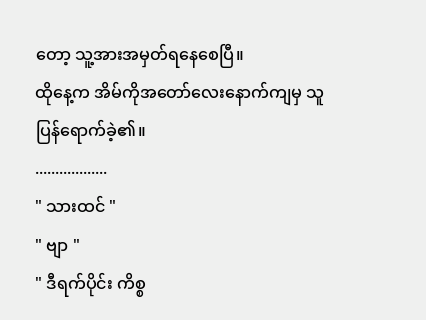တော့ သူ့အားအမှတ်ရနေစေပြီ။
ထိုနေ့က အိမ်ကိုအတော်လေးနောက်ကျမှ သူပြန်ရောက်ခဲ့၏။
..................
" သားထင် "
" ဗျာ "
" ဒီရက်ပိုင်း ကိစ္စ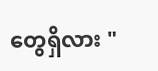တွေရှိလား "